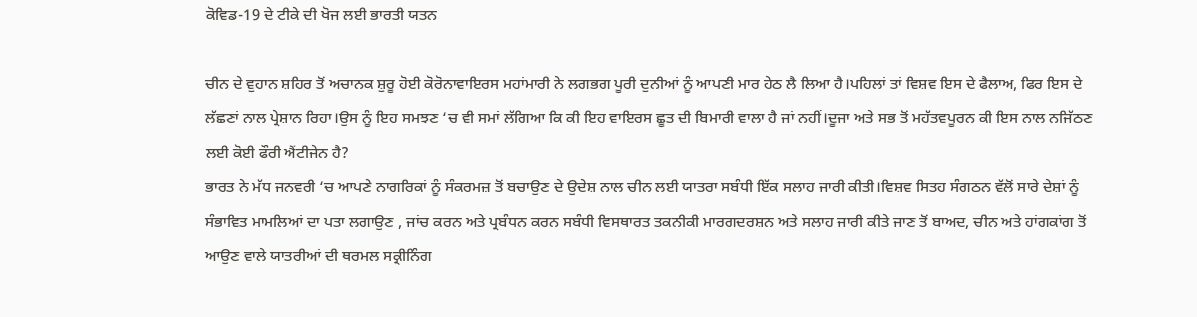ਕੋਵਿਡ-19 ਦੇ ਟੀਕੇ ਦੀ ਖੋਜ ਲਈ ਭਾਰਤੀ ਯਤਨ

ਚੀਨ ਦੇ ਵੁਹਾਨ ਸ਼ਹਿਰ ਤੋਂ ਅਚਾਨਕ ਸ਼ੁਰੂ ਹੋਈ ਕੋਰੋਨਾਵਾਇਰਸ ਮਹਾਂਮਾਰੀ ਨੇ ਲਗਭਗ ਪੂਰੀ ਦੁਨੀਆਂ ਨੂੰ ਆਪਣੀ ਮਾਰ ਹੇਠ ਲੈ ਲਿਆ ਹੈ।ਪਹਿਲਾਂ ਤਾਂ ਵਿਸ਼ਵ ਇਸ ਦੇ ਫੈਲਾਅ, ਫਿਰ ਇਸ ਦੇ ਲੱਛਣਾਂ ਨਾਲ ਪ੍ਰੇਸ਼ਾਨ ਰਿਹਾ।ਉਸ ਨੂੰ ਇਹ ਸਮਝਣ ‘ਚ ਵੀ ਸਮਾਂ ਲੱਗਿਆ ਕਿ ਕੀ ਇਹ ਵਾਇਰਸ ਛੂਤ ਦੀ ਬਿਮਾਰੀ ਵਾਲਾ ਹੈ ਜਾਂ ਨਹੀਂ।ਦੂਜਾ ਅਤੇ ਸਭ ਤੋਂ ਮਹੱਤਵਪੂਰਨ ਕੀ ਇਸ ਨਾਲ ਨਜਿੱਠਣ ਲਈ ਕੋਈ ਫੌਰੀ ਐਂਟੀਜੇਨ ਹੈ?
ਭਾਰਤ ਨੇ ਮੱਧ ਜਨਵਰੀ ‘ਚ ਆਪਣੇ ਨਾਗਰਿਕਾਂ ਨੂੰ ਸੰਕਰਮਜ਼ ਤੋਂ ਬਚਾਉਣ ਦੇ ਉਦੇਸ਼ ਨਾਲ ਚੀਨ ਲਈ ਯਾਤਰਾ ਸਬੰਧੀ ਇੱਕ ਸਲਾਹ ਜਾਰੀ ਕੀਤੀ।ਵਿਸ਼ਵ ਸਿਤਹ ਸੰਗਠਨ ਵੱਲੋਂ ਸਾਰੇ ਦੇਸ਼ਾਂ ਨੂੰ ਸੰਭਾਵਿਤ ਮਾਮਲਿਆਂ ਦਾ ਪਤਾ ਲਗਾਉਣ , ਜਾਂਚ ਕਰਨ ਅਤੇ ਪ੍ਰਬੰਧਨ ਕਰਨ ਸਬੰਧੀ ਵਿਸਥਾਰਤ ਤਕਨੀਕੀ ਮਾਰਗਦਰਸ਼ਨ ਅਤੇ ਸਲਾਹ ਜਾਰੀ ਕੀਤੇ ਜਾਣ ਤੋਂ ਬਾਅਦ, ਚੀਨ ਅਤੇ ਹਾਂਗਕਾਂਗ ਤੋਂ ਆਉਣ ਵਾਲੇ ਯਾਤਰੀਆਂ ਦੀ ਥਰਮਲ ਸਕ੍ਰੀਨਿੰਗ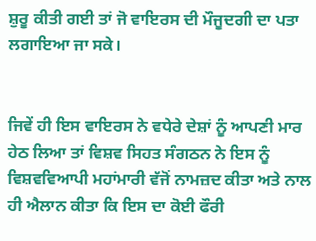ਸ਼ੁਰੂ ਕੀਤੀ ਗਈ ਤਾਂ ਜੋ ਵਾਇਰਸ ਦੀ ਮੌਜੂਦਗੀ ਦਾ ਪਤਾ ਲਗਾਇਆ ਜਾ ਸਕੇ।


ਜਿਵੇਂ ਹੀ ਇਸ ਵਾਇਰਸ ਨੇ ਵਧੇਰੇ ਦੇਸ਼ਾਂ ਨੂੰ ਆਪਣੀ ਮਾਰ ਹੇਠ ਲਿਆ ਤਾਂ ਵਿਸ਼ਵ ਸਿਹਤ ਸੰਗਠਨ ਨੇ ਇਸ ਨੂੰ ਵਿਸ਼ਵਵਿਆਪੀ ਮਹਾਂਮਾਰੀ ਵੱਜੋਂ ਨਾਮਜ਼ਦ ਕੀਤਾ ਅਤੇ ਨਾਲ ਹੀ ਐਲਾਨ ਕੀਤਾ ਕਿ ਇਸ ਦਾ ਕੋਈ ਫੌਰੀ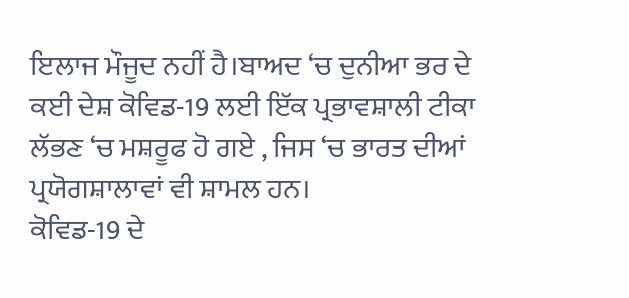ਇਲਾਜ ਮੌਜੂਦ ਨਹੀਂ ਹੈ।ਬਾਅਦ ‘ਚ ਦੁਨੀਆ ਭਰ ਦੇ ਕਈ ਦੇਸ਼ ਕੋਵਿਡ-19 ਲਈ ਇੱਕ ਪ੍ਰਭਾਵਸ਼ਾਲੀ ਟੀਕਾ ਲੱਭਣ ‘ਚ ਮਸ਼ਰੂਫ ਹੋ ਗਏ , ਜਿਸ ‘ਚ ਭਾਰਤ ਦੀਆਂ ਪ੍ਰਯੋਗਸ਼ਾਲਾਵਾਂ ਵੀ ਸ਼ਾਮਲ ਹਨ।
ਕੋਵਿਡ-19 ਦੇ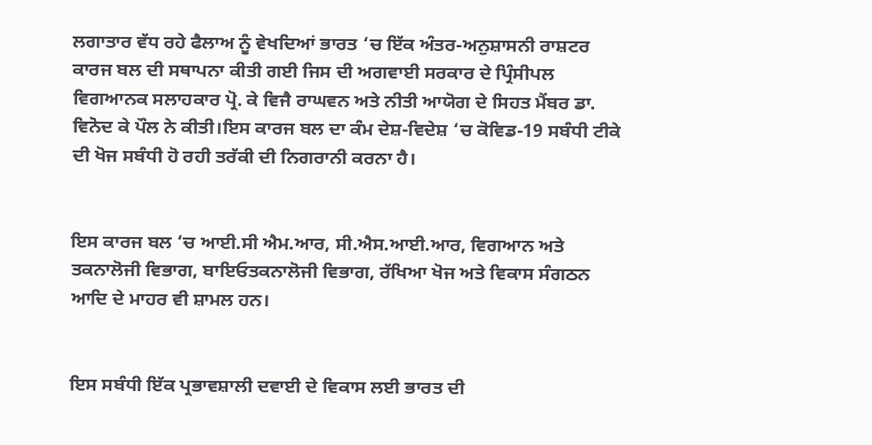ਲਗਾਤਾਰ ਵੱਧ ਰਹੇ ਫੈਲਾਅ ਨੂੰ ਵੇਖਦਿਆਂ ਭਾਰਤ ‘ਚ ਇੱਕ ਅੰਤਰ-ਅਨੁਸ਼ਾਸਨੀ ਰਾਸ਼ਟਰ ਕਾਰਜ ਬਲ ਦੀ ਸਥਾਪਨਾ ਕੀਤੀ ਗਈ ਜਿਸ ਦੀ ਅਗਵਾਈ ਸਰਕਾਰ ਦੇ ਪ੍ਰਿੰਸੀਪਲ ਵਿਗਆਨਕ ਸਲਾਹਕਾਰ ਪ੍ਰੋ. ਕੇ ਵਿਜੈ ਰਾਘਵਨ ਅਤੇ ਨੀਤੀ ਆਯੋਗ ਦੇ ਸਿਹਤ ਮੈਂਬਰ ਡਾ. ਵਿਨੋਦ ਕੇ ਪੌਲ ਨੇ ਕੀਤੀ।ਇਸ ਕਾਰਜ ਬਲ ਦਾ ਕੰਮ ਦੇਸ਼-ਵਿਦੇਸ਼ ‘ਚ ਕੋਵਿਡ-19 ਸਬੰਧੀ ਟੀਕੇ ਦੀ ਖੋਜ ਸਬੰਧੀ ਹੋ ਰਹੀ ਤਰੱਕੀ ਦੀ ਨਿਗਰਾਨੀ ਕਰਨਾ ਹੈ।


ਇਸ ਕਾਰਜ ਬਲ ‘ਚ ਆਈ.ਸੀ ਐਮ.ਆਰ, ਸੀ.ਐਸ.ਆਈ.ਆਰ, ਵਿਗਆਨ ਅਤੇ ਤਕਨਾਲੋਜੀ ਵਿਭਾਗ, ਬਾਇਓਤਕਨਾਲੋਜੀ ਵਿਭਾਗ, ਰੱਖਿਆ ਖੋਜ ਅਤੇ ਵਿਕਾਸ ਸੰਗਠਨ ਆਦਿ ਦੇ ਮਾਹਰ ਵੀ ਸ਼ਾਮਲ ਹਨ।


ਇਸ ਸਬੰਧੀ ਇੱਕ ਪ੍ਰਭਾਵਸ਼ਾਲੀ ਦਵਾਈ ਦੇ ਵਿਕਾਸ ਲਈ ਭਾਰਤ ਦੀ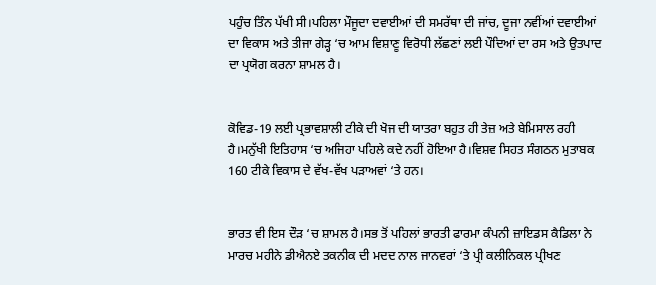ਪਹੁੰਚ ਤਿੰਨ ਪੱਖੀ ਸੀ।ਪਹਿਲਾ ਮੌਜੂਦਾ ਦਵਾਈਆਂ ਦੀ ਸਮਰੱਥਾ ਦੀ ਜਾਂਚ, ਦੂਜਾ ਨਵੀਂਆਂ ਦਵਾਈਆਂ ਦਾ ਵਿਕਾਸ ਅਤੇ ਤੀਜਾ ਗੇੜ੍ਹ ‘ਚ ਆਮ ਵਿਸ਼ਾਣੂ ਵਿਰੋਧੀ ਲੱਛਣਾਂ ਲਈ ਪੌਦਿਆਂ ਦਾ ਰਸ ਅਤੇ ਉਤਪਾਦ ਦਾ ਪ੍ਰਯੋਗ ਕਰਨਾ ਸ਼ਾਮਲ ਹੈ।


ਕੋਵਿਡ-19 ਲਈ ਪ੍ਰਭਾਵਸ਼ਾਲੀ ਟੀਕੇ ਦੀ ਖੋਜ ਦੀ ਯਾਤਰਾ ਬਹੁਤ ਹੀ ਤੇਜ਼ ਅਤੇ ਬੇਮਿਸਾਲ ਰਹੀ ਹੈ।ਮਨੁੱਖੀ ਇਤਿਹਾਸ ‘ਚ ਅਜਿਹਾ ਪਹਿਲੇ ਕਦੇ ਨਹੀਂ ਹੋਇਆ ਹੈ।ਵਿਸ਼ਵ ਸਿਹਤ ਸੰਗਠਨ ਮੁਤਾਬਕ 160 ਟੀਕੇ ਵਿਕਾਸ ਦੇ ਵੱਖ-ਵੱਖ ਪੜਾਅਵਾਂ ‘ਤੇ ਹਨ।


ਭਾਰਤ ਵੀ ਇਸ ਦੌੜ ‘ਚ ਸ਼ਾਮਲ ਹੈ।ਸਭ ਤੋਂ ਪਹਿਲਾਂ ਭਾਰਤੀ ਫਾਰਮਾ ਕੰਪਨੀ ਜ਼ਾਇਡਸ ਕੈਡਿਲਾ ਨੇ ਮਾਰਚ ਮਹੀਨੇ ਡੀਐਨਏ ਤਕਨੀਕ ਦੀ ਮਦਦ ਨਾਲ ਜਾਨਵਰਾਂ ‘ਤੇ ਪ੍ਰੀ ਕਲੀਨਿਕਲ ਪ੍ਰੀਖਣ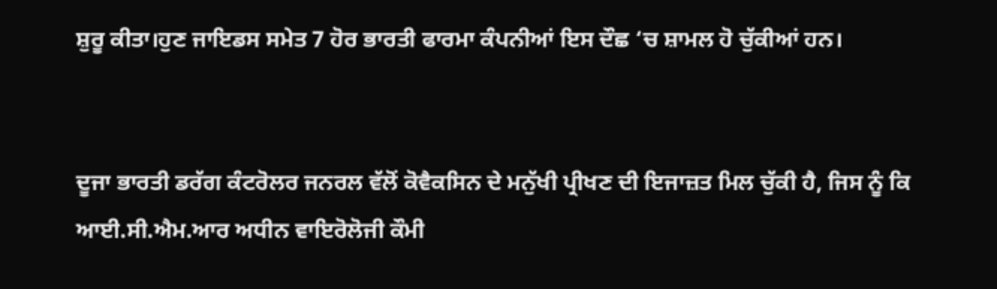ਸ਼ੁਰੂ ਕੀਤਾ।ਹੁਣ ਜਾਇਡਸ ਸਮੇਤ 7 ਹੋਰ ਭਾਰਤੀ ਫਾਰਮਾ ਕੰਪਨੀਆਂ ਇਸ ਦੌਛ ‘ਚ ਸ਼ਾਮਲ ਹੋ ਚੁੱਕੀਆਂ ਹਨ।


ਦੂਜਾ ਭਾਰਤੀ ਡਰੱਗ ਕੰਟਰੋਲਰ ਜਨਰਲ ਵੱਲੋਂ ਕੋਵੈਕਸਿਨ ਦੇ ਮਨੁੱਖੀ ਪ੍ਰੀਖਣ ਦੀ ਇਜਾਜ਼ਤ ਮਿਲ ਚੁੱਕੀ ਹੈ, ਜਿਸ ਨੂੰ ਕਿ ਆਈ.ਸੀ.ਐਮ.ਆਰ ਅਧੀਨ ਵਾਇਰੋਲੋਜੀ ਕੌਮੀ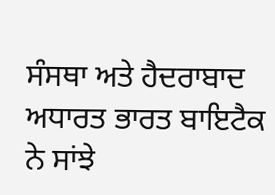ਸੰਸਥਾ ਅਤੇ ਹੈਦਰਾਬਾਦ ਅਧਾਰਤ ਭਾਰਤ ਬਾਇਟੈਕ ਨੇ ਸਾਂਝੇ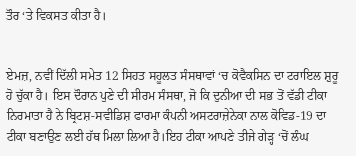ਤੌਰ ‘ਤੇ ਵਿਕਸਤ ਕੀਤਾ ਹੈ।


ਏਮਜ਼, ਨਵੀਂ ਦਿੱਲੀ ਸਮੇਤ 12 ਸਿਹਤ ਸਹੂਲਤ ਸੰਸਥਾਵਾਂ ‘ਚ ਕੋਵੈਕਸਿਨ ਦਾ ਟਰਾਇਲ ਸ਼ੁਰੂ ਹੋ ਚੁੱਕਾ ਹੈ। ਇਸ ਦੌਰਾਨ ਪੁਣੇ ਦੀ ਸੀਰਮ ਸੰਸਥਾ, ਜੋ ਕਿ ਦੁਨੀਆ ਦੀ ਸਭ ਤੋਂ ਵੱਡੀ ਟੀਕਾ ਨਿਰਮਾਤਾ ਹੈ ਨੇ ਬ੍ਰਿਟਸ਼-ਸਵੀਡਿਸ਼ ਫਾਰਮਾ ਕੰਪਨੀ ਅਸਟਰਾਜ਼ੇਨੇਕਾ ਨਾਲ ਕੋਵਿਡ-19 ਦਾ ਟੀਕਾ ਬਣਾਉਣ ਲਈ ਹੱਥ ਮਿਲਾ ਲਿਆ ਹੈ।ਇਹ ਟੀਕਾ ਆਪਣੇ ਤੀਜੇ ਗੇੜ੍ਹ ‘ਚੋਂ ਲੰਘ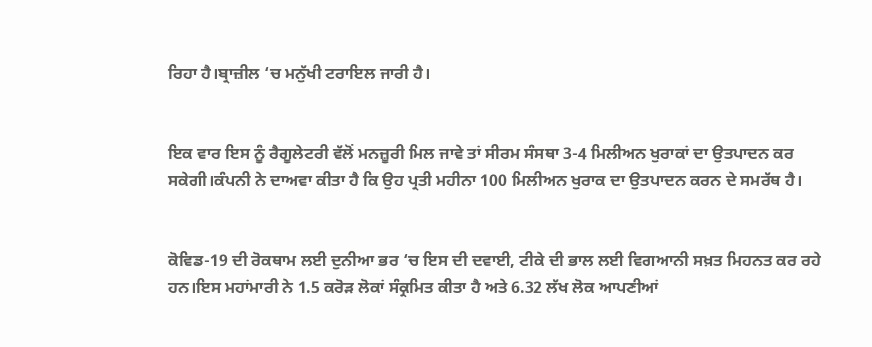ਰਿਹਾ ਹੈ।ਬ੍ਰਾਜ਼ੀਲ ‘ਚ ਮਨੁੱਖੀ ਟਰਾਇਲ ਜਾਰੀ ਹੈ।


ਇਕ ਵਾਰ ਇਸ ਨੂੰ ਰੈਗੂਲੇਟਰੀ ਵੱਲੋਂ ਮਨਜ਼ੂਰੀ ਮਿਲ ਜਾਵੇ ਤਾਂ ਸੀਰਮ ਸੰਸਥਾ 3-4 ਮਿਲੀਅਨ ਖੁਰਾਕਾਂ ਦਾ ਉਤਪਾਦਨ ਕਰ ਸਕੇਗੀ।ਕੰਪਨੀ ਨੇ ਦਾਅਵਾ ਕੀਤਾ ਹੈ ਕਿ ਉਹ ਪ੍ਰਤੀ ਮਹੀਨਾ 100 ਮਿਲੀਅਨ ਖੁਰਾਕ ਦਾ ਉਤਪਾਦਨ ਕਰਨ ਦੇ ਸਮਰੱਥ ਹੈ।


ਕੋਵਿਡ-19 ਦੀ ਰੋਕਥਾਮ ਲਈ ਦੁਨੀਆ ਭਰ ‘ਚ ਇਸ ਦੀ ਦਵਾਈ, ਟੀਕੇ ਦੀ ਭਾਲ ਲਈ ਵਿਗਆਨੀ ਸਖ਼ਤ ਮਿਹਨਤ ਕਰ ਰਹੇ ਹਨ।ਇਸ ਮਹਾਂਮਾਰੀ ਨੇ 1.5 ਕਰੋੜ ਲੋਕਾਂ ਸੰਕ੍ਰਮਿਤ ਕੀਤਾ ਹੈ ਅਤੇ 6.32 ਲੱਖ ਲੋਕ ਆਪਣੀਆਂ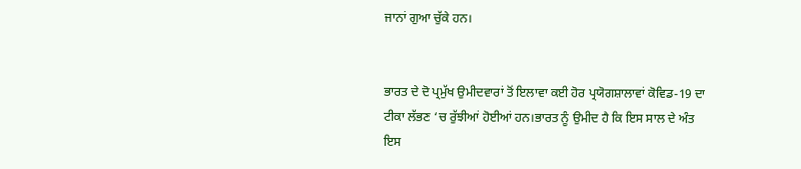ਜਾਨਾਂ ਗੁਆ ਚੁੱਕੇ ਹਨ।


ਭਾਰਤ ਦੇ ਦੋ ਪ੍ਰਮੁੱਖ ਉਮੀਦਵਾਰਾਂ ਤੋਂ ਇਲਾਵਾ ਕਈ ਹੋਰ ਪ੍ਰਯੋਗਸ਼ਾਲਾਵਾਂ ਕੋਵਿਡ-19 ਦਾ ਟੀਕਾ ਲੱਭਣ ‘ਚ ਰੁੱਝੀਆਂ ਹੋਈਆਂ ਹਨ।ਭਾਰਤ ਨੂੰ ਉਮੀਦ ਹੈ ਕਿ ਇਸ ਸਾਲ ਦੇ ਅੰਤ ਇਸ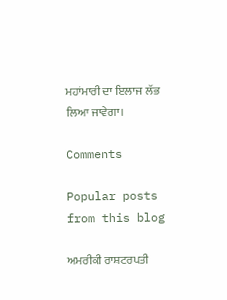ਮਹਾਂਮਾਰੀ ਦਾ ਇਲਾਜ ਲੱਭ ਲਿਆ ਜਾਵੇਗਾ।

Comments

Popular posts from this blog

ਅਮਰੀਕੀ ਰਾਸ਼ਟਰਪਤੀ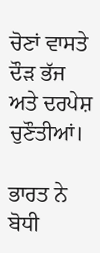ਚੋਣਾਂ ਵਾਸਤੇ ਦੌੜ ਭੱਜ ਅਤੇ ਦਰਪੇਸ਼ ਚੁਣੌਤੀਆਂ।

ਭਾਰਤ ਨੇ ਬੋਧੀ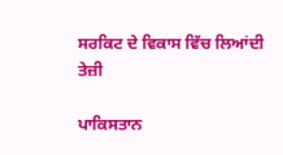ਸਰਕਿਟ ਦੇ ਵਿਕਾਸ ਵਿੱਚ ਲਿਆਂਦੀ ਤੇਜ਼ੀ

ਪਾਕਿਸਤਾਨ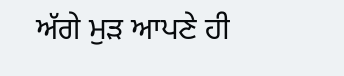ਅੱਗੇ ਮੁੜ ਆਪਣੇ ਹੀ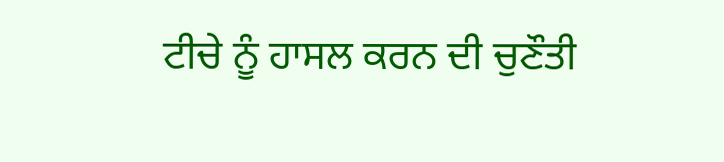ਟੀਚੇ ਨੂੰ ਹਾਸਲ ਕਰਨ ਦੀ ਚੁਣੌਤੀ